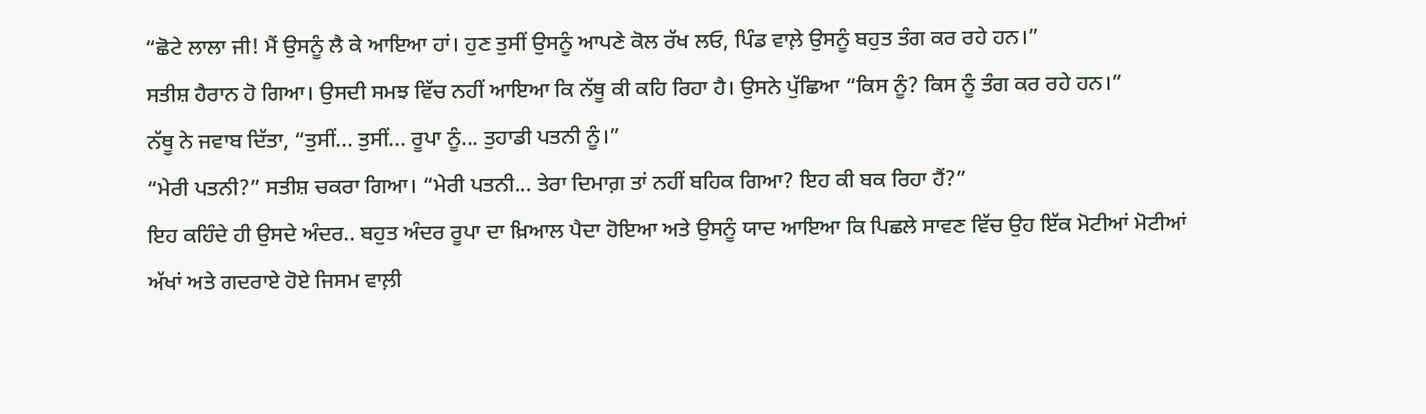“ਛੋਟੇ ਲਾਲਾ ਜੀ! ਮੈਂ ਉਸਨੂੰ ਲੈ ਕੇ ਆਇਆ ਹਾਂ। ਹੁਣ ਤੁਸੀਂ ਉਸਨੂੰ ਆਪਣੇ ਕੋਲ ਰੱਖ ਲਓ, ਪਿੰਡ ਵਾਲ਼ੇ ਉਸਨੂੰ ਬਹੁਤ ਤੰਗ ਕਰ ਰਹੇ ਹਨ।”
ਸਤੀਸ਼ ਹੈਰਾਨ ਹੋ ਗਿਆ। ਉਸਦੀ ਸਮਝ ਵਿੱਚ ਨਹੀਂ ਆਇਆ ਕਿ ਨੱਥੂ ਕੀ ਕਹਿ ਰਿਹਾ ਹੈ। ਉਸਨੇ ਪੁੱਛਿਆ “ਕਿਸ ਨੂੰ? ਕਿਸ ਨੂੰ ਤੰਗ ਕਰ ਰਹੇ ਹਨ।”
ਨੱਥੂ ਨੇ ਜਵਾਬ ਦਿੱਤਾ, “ਤੁਸੀਂ... ਤੁਸੀਂ... ਰੂਪਾ ਨੂੰ... ਤੁਹਾਡੀ ਪਤਨੀ ਨੂੰ।”
“ਮੇਰੀ ਪਤਨੀ?” ਸਤੀਸ਼ ਚਕਰਾ ਗਿਆ। “ਮੇਰੀ ਪਤਨੀ... ਤੇਰਾ ਦਿਮਾਗ਼ ਤਾਂ ਨਹੀਂ ਬਹਿਕ ਗਿਆ? ਇਹ ਕੀ ਬਕ ਰਿਹਾ ਹੈਂ?”
ਇਹ ਕਹਿੰਦੇ ਹੀ ਉਸਦੇ ਅੰਦਰ.. ਬਹੁਤ ਅੰਦਰ ਰੂਪਾ ਦਾ ਖ਼ਿਆਲ ਪੈਦਾ ਹੋਇਆ ਅਤੇ ਉਸਨੂੰ ਯਾਦ ਆਇਆ ਕਿ ਪਿਛਲੇ ਸਾਵਣ ਵਿੱਚ ਉਹ ਇੱਕ ਮੋਟੀਆਂ ਮੋਟੀਆਂ ਅੱਖਾਂ ਅਤੇ ਗਦਰਾਏ ਹੋਏ ਜਿਸਮ ਵਾਲ਼ੀ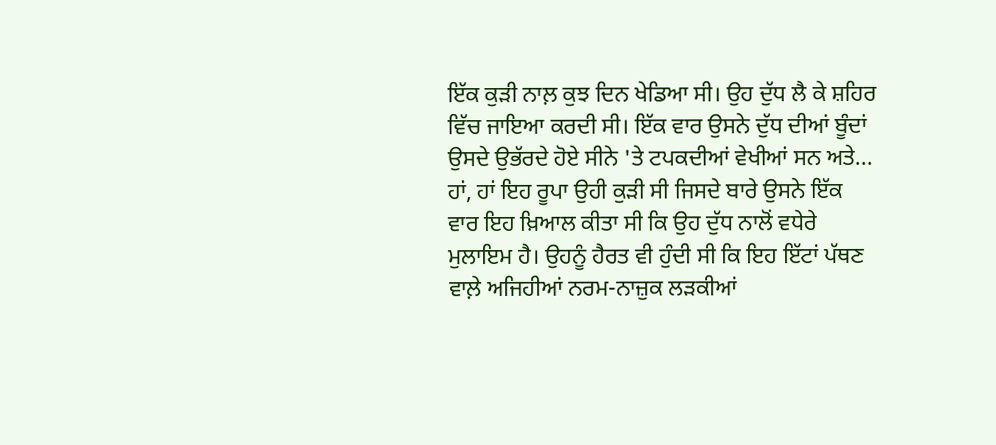ਇੱਕ ਕੁੜੀ ਨਾਲ਼ ਕੁਝ ਦਿਨ ਖੇਡਿਆ ਸੀ। ਉਹ ਦੁੱਧ ਲੈ ਕੇ ਸ਼ਹਿਰ ਵਿੱਚ ਜਾਇਆ ਕਰਦੀ ਸੀ। ਇੱਕ ਵਾਰ ਉਸਨੇ ਦੁੱਧ ਦੀਆਂ ਬੂੰਦਾਂ ਉਸਦੇ ਉਭੱਰਦੇ ਹੋਏ ਸੀਨੇ 'ਤੇ ਟਪਕਦੀਆਂ ਵੇਖੀਆਂ ਸਨ ਅਤੇ... ਹਾਂ, ਹਾਂ ਇਹ ਰੂਪਾ ਉਹੀ ਕੁੜੀ ਸੀ ਜਿਸਦੇ ਬਾਰੇ ਉਸਨੇ ਇੱਕ ਵਾਰ ਇਹ ਖ਼ਿਆਲ ਕੀਤਾ ਸੀ ਕਿ ਉਹ ਦੁੱਧ ਨਾਲੋਂ ਵਧੇਰੇ ਮੁਲਾਇਮ ਹੈ। ਉਹਨੂੰ ਹੈਰਤ ਵੀ ਹੁੰਦੀ ਸੀ ਕਿ ਇਹ ਇੱਟਾਂ ਪੱਥਣ ਵਾਲ਼ੇ ਅਜਿਹੀਆਂ ਨਰਮ-ਨਾਜ਼ੁਕ ਲੜਕੀਆਂ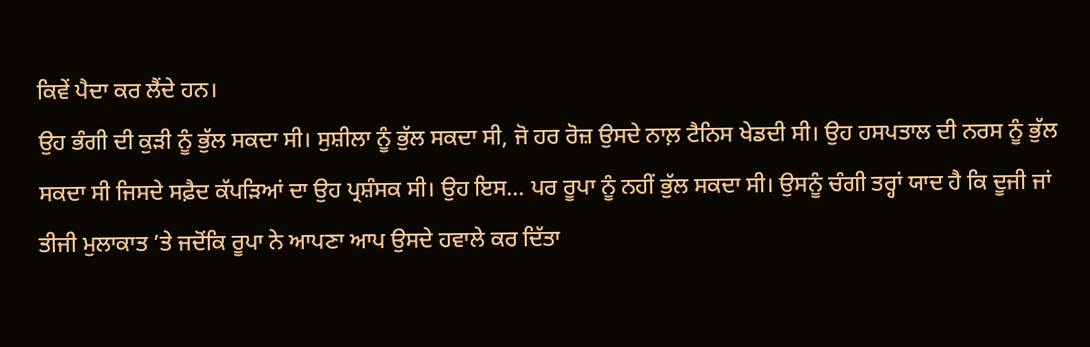ਕਿਵੇਂ ਪੈਦਾ ਕਰ ਲੈਂਦੇ ਹਨ।
ਉਹ ਭੰਗੀ ਦੀ ਕੁੜੀ ਨੂੰ ਭੁੱਲ ਸਕਦਾ ਸੀ। ਸੁਸ਼ੀਲਾ ਨੂੰ ਭੁੱਲ ਸਕਦਾ ਸੀ, ਜੋ ਹਰ ਰੋਜ਼ ਉਸਦੇ ਨਾਲ਼ ਟੈਨਿਸ ਖੇਡਦੀ ਸੀ। ਉਹ ਹਸਪਤਾਲ ਦੀ ਨਰਸ ਨੂੰ ਭੁੱਲ ਸਕਦਾ ਸੀ ਜਿਸਦੇ ਸਫ਼ੈਦ ਕੱਪੜਿਆਂ ਦਾ ਉਹ ਪ੍ਰਸ਼ੰਸਕ ਸੀ। ਉਹ ਇਸ... ਪਰ ਰੂਪਾ ਨੂੰ ਨਹੀਂ ਭੁੱਲ ਸਕਦਾ ਸੀ। ਉਸਨੂੰ ਚੰਗੀ ਤਰ੍ਹਾਂ ਯਾਦ ਹੈ ਕਿ ਦੂਜੀ ਜਾਂ ਤੀਜੀ ਮੁਲਾਕਾਤ ’ਤੇ ਜਦੋਂਕਿ ਰੂਪਾ ਨੇ ਆਪਣਾ ਆਪ ਉਸਦੇ ਹਵਾਲੇ ਕਰ ਦਿੱਤਾ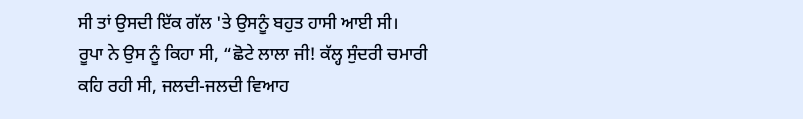ਸੀ ਤਾਂ ਉਸਦੀ ਇੱਕ ਗੱਲ 'ਤੇ ਉਸਨੂੰ ਬਹੁਤ ਹਾਸੀ ਆਈ ਸੀ।
ਰੂਪਾ ਨੇ ਉਸ ਨੂੰ ਕਿਹਾ ਸੀ, “ਛੋਟੇ ਲਾਲਾ ਜੀ! ਕੱਲ੍ਹ ਸੁੰਦਰੀ ਚਮਾਰੀ ਕਹਿ ਰਹੀ ਸੀ, ਜਲਦੀ-ਜਲਦੀ ਵਿਆਹ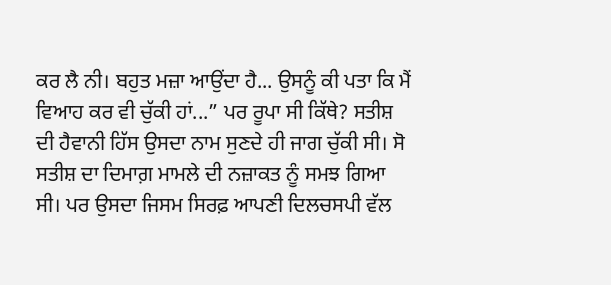ਕਰ ਲੈ ਨੀ। ਬਹੁਤ ਮਜ਼ਾ ਆਉਂਦਾ ਹੈ... ਉਸਨੂੰ ਕੀ ਪਤਾ ਕਿ ਮੈਂ ਵਿਆਹ ਕਰ ਵੀ ਚੁੱਕੀ ਹਾਂ...” ਪਰ ਰੂਪਾ ਸੀ ਕਿੱਥੇ? ਸਤੀਸ਼ ਦੀ ਹੈਵਾਨੀ ਹਿੱਸ ਉਸਦਾ ਨਾਮ ਸੁਣਦੇ ਹੀ ਜਾਗ ਚੁੱਕੀ ਸੀ। ਸੋ ਸਤੀਸ਼ ਦਾ ਦਿਮਾਗ਼ ਮਾਮਲੇ ਦੀ ਨਜ਼ਾਕਤ ਨੂੰ ਸਮਝ ਗਿਆ ਸੀ। ਪਰ ਉਸਦਾ ਜਿਸਮ ਸਿਰਫ਼ ਆਪਣੀ ਦਿਲਚਸਪੀ ਵੱਲ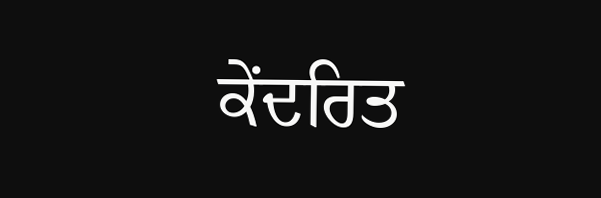ਕੇਂਦਰਿਤ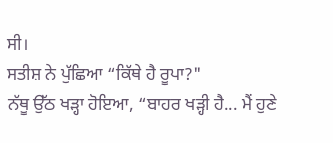ਸੀ।
ਸਤੀਸ਼ ਨੇ ਪੁੱਛਿਆ “ਕਿੱਥੇ ਹੈ ਰੂਪਾ?"
ਨੱਥੂ ਉੱਠ ਖੜ੍ਹਾ ਹੋਇਆ, “ਬਾਹਰ ਖੜ੍ਹੀ ਹੈ... ਮੈਂ ਹੁਣੇ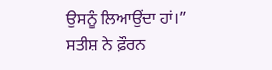ਉਸਨੂੰ ਲਿਆਉਂਦਾ ਹਾਂ।”
ਸਤੀਸ਼ ਨੇ ਫ਼ੌਰਨ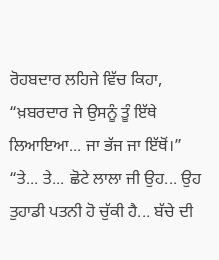ਰੋਹਬਦਾਰ ਲਹਿਜੇ ਵਿੱਚ ਕਿਹਾ, “ਖ਼ਬਰਦਾਰ ਜੇ ਉਸਨੂੰ ਤੂੰ ਇੱਥੇ ਲਿਆਇਆ... ਜਾ ਭੱਜ ਜਾ ਇੱਥੋਂ।”
“ਤੇ... ਤੇ... ਛੋਟੇ ਲਾਲਾ ਜੀ ਉਹ... ਉਹ ਤੁਹਾਡੀ ਪਤਨੀ ਹੋ ਚੁੱਕੀ ਹੈ... ਬੱਚੇ ਦੀ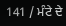141 / ਮੰਟੇ ਦੇ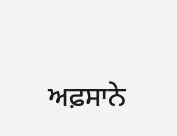ਅਫ਼ਸਾਨੇ